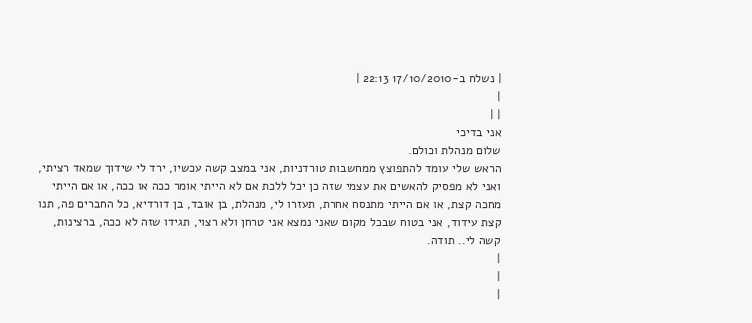| נשלח ב-17/10/2010 22:13 |
|
| |
אני בדיכי
שלום מנהלת וכולם.
הראש שלי עומד להתפוצץ ממחשבות טורדניות, אני במצב קשה עכשיו, ירד לי שידוך שמאד רציתי, ואני לא מפסיק להאשים את עצמי שזה כן יכל ללכת אם לא הייתי אומר ככה או ככה, או אם הייתי מחכה קצת, או אם הייתי מתנסח אחרת, תעזרו לי, מנהלת, בן אובד, בן דורדיא, כל החברים פה, תנו קצת עידוד, אני בטוח שבכל מקום שאני נמצא אני טרחן ולא רצוי, תגידו שזה לא ככה, ברצינות, קשה לי.. תודה.
|
|
|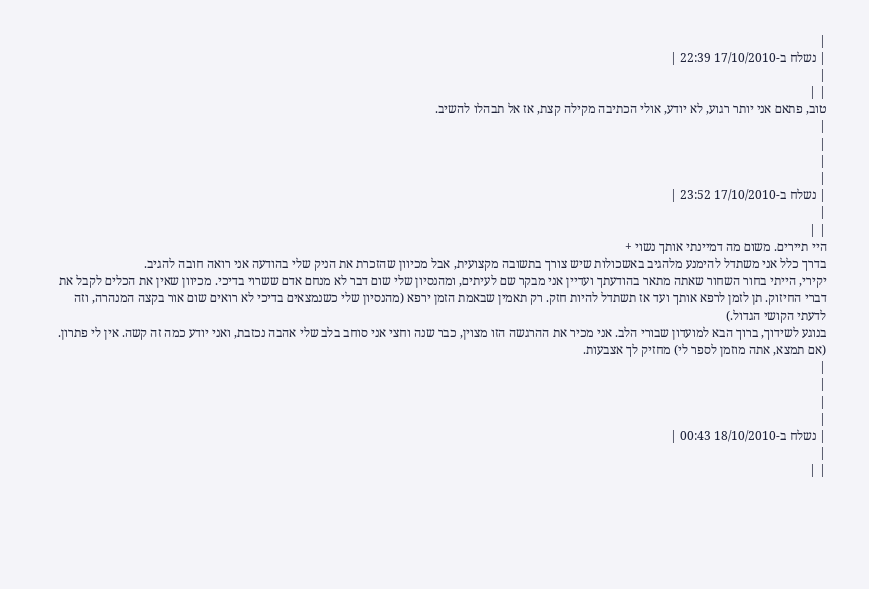|
| נשלח ב-17/10/2010 22:39 |
|
| |
טוב, פתאם אני יותר רגוע, לא יודע, אולי הכתיבה מקילה קצת, אז אל תבהלו להשיב.
|
|
|
|
| נשלח ב-17/10/2010 23:52 |
|
| |
היי תיירים. משום מה דמיינתי אותך נשוי +
בדרך כלל אני משתדל להימנע מלהגיב באשכולות שיש צורך בתשובה מקצועית, אבל מכיוון שהזכרת את הניק שלי בהודעה אני רואה חובה להגיב.
יקירי, הייתי בחור השחור שאתה מתאר בהודעתך ועדיין אני מבקר שם לעיתים, ומהנסיון שלי שום דבר לא מנחם אדם ששרוי בדיכי. מכיוון שאין את הכלים לקבל את דברי החיזוק. תן לזמן לרפא אותך ועד אז תשתדל להיות חזק. רק תאמין שבאמת הזמן ירפא (מהנסיון שלי כשנמצאים בדיכי לא רואים שום אור בקצה המנהרה, וזה לדעתי הקושי הגדול.)
בנוגע לשידוך, ברוך הבא למועדון שבורי הלב. אני מכיר את ההרגשה הזו מצוין, כבר שנה וחצי אני סוחב בלב שלי אהבה נכזבת, ואני יודע כמה זה קשה. אין לי פתרון. (אם תמצא, אתה מוזמן לספר לי) מחזיק לך אצבעות.
|
|
|
|
| נשלח ב-18/10/2010 00:43 |
|
| |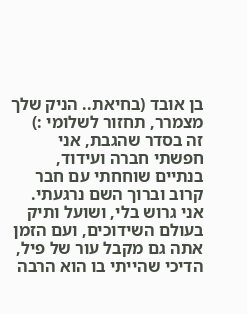בן אובד (בחיאת.. הניק שלך מצמרר, תחזור לשלומי :)
זה בסדר שהגבת, אני חפשתי חברה ועידוד, בנתיים שוחחתי עם חבר קרוב וברוך השם נרגעתי.
אני גרוש בלי, ושועל ותיק בעולם השידוכים, ועם הזמן אתה גם מקבל עור של פיל, הדיכי שהייתי בו הוא הרבה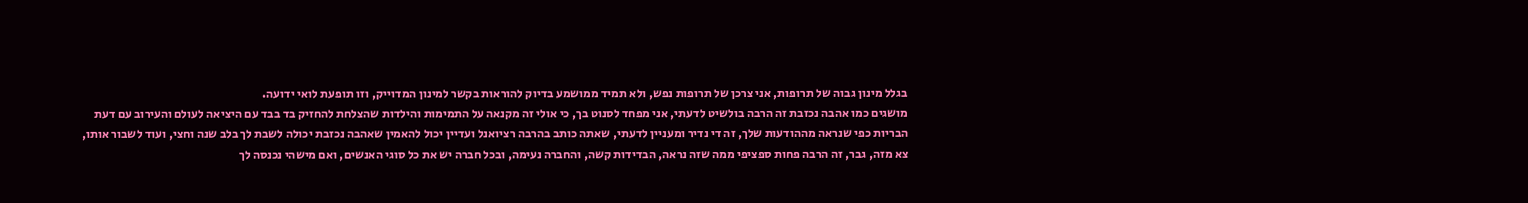בגלל מינון גבוה של תרופות, אני צרכן של תרופות נפש, ולא תמיד ממושמע בדיוק להוראות בקשר למינון המדוייק, וזו תופעת לואי ידועה.
מושגים כמו אהבה נכזבת זה הרבה בולשיט לדעתי, אני מפחד לסנוט בך, כי אולי זה מקנאה על התמימות והילדות שהצלחת להחזיק בד בבד עם היציאה לעולם והעירוב עם דעת הבריות כפי שנראה מההודעות שלך, זה די נדיר ומעניין לדעתי, שאתה כותב בהרבה רציואנל ועדיין יכול להאמין שאהבה נכזבת יכולה לשבת לך בלב שנה וחצי, ועוד לשבור אותו, צא מזה, גבר, זה הרבה פחות ספציפי ממה שזה נראה, הבדידות קשה, והחברה נעימה, ובכל חברה יש את כל סוגי האנשים, ואם מישהי נכנסה לך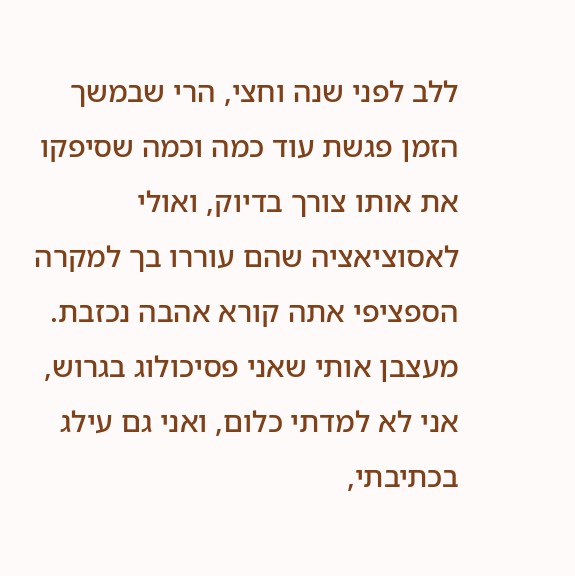ללב לפני שנה וחצי, הרי שבמשך הזמן פגשת עוד כמה וכמה שסיפקו את אותו צורך בדיוק, ואולי לאסוציאציה שהם עוררו בך למקרה הספציפי אתה קורא אהבה נכזבת.
מעצבן אותי שאני פסיכולוג בגרוש, אני לא למדתי כלום, ואני גם עילג בכתיבתי,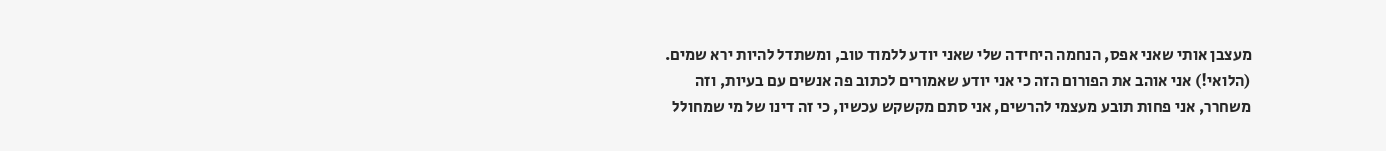מעצבן אותי שאני אפס, הנחמה היחידה שלי שאני יודע ללמוד טוב, ומשתדל להיות ירא שמים. (הלואי!) אני אוהב את הפורום הזה כי אני יודע שאמורים לכתוב פה אנשים עם בעיות, וזה משחרר, אני פחות תובע מעצמי להרשים, אני סתם מקשקש עכשיו, כי זה דינו של מי שמחולל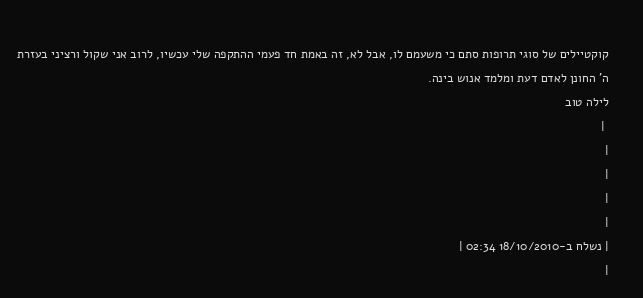קוקטיילים של סוגי תרופות סתם כי משעמם לו, אבל לא, זה באמת חד פעמי ההתקפה שלי עכשיו, לרוב אני שקול ורציני בעזרת ה' החונן לאדם דעת ומלמד אנוש בינה.
לילה טוב
 |
|
|
|
|
| נשלח ב-18/10/2010 02:34 |
|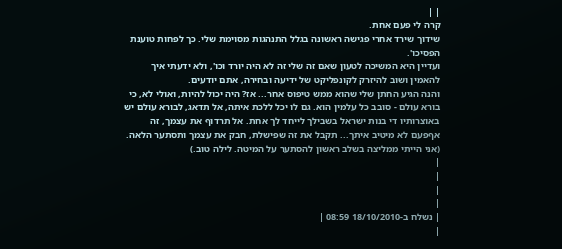| |
קרה לי פעם אחת.
שידוך שירד אחרי פגישה ראשונה בגלל התנהגות מסוימת שלי. כך לפחות טוענת הפסיכו'.
ועדיין היא המשיכה לטעון שאם זה שלי זה לא היה יורד וכו', ולא ידעתי איך להאמין ושוב להיזרק לקונפליקט של ידיעה ובחירה, אתם יודעים.
והנה הגיע החתן שלי שהוא ממש טיפוס אחר... אז? היה יכול להיות, ואולי לא, כי בורא עולם - סובב כל עלמין הוא. גם לו יכל ללכת איתה, אל תדאג, לבורא עולם יש באוצרותיו די בנות ישראל בשבילך לייחד לך אחת. אל תרדוף את עצמך, זה אףפעם לא מיטיב איתך... תקבל את זה שפישלת, חבק את עצמך ותסתער הלאה. (אני הייתי ממליצה בשלב ראשון להסתער על המיטה. לילה טוב.)
|
|
|
|
| נשלח ב-18/10/2010 08:59 |
|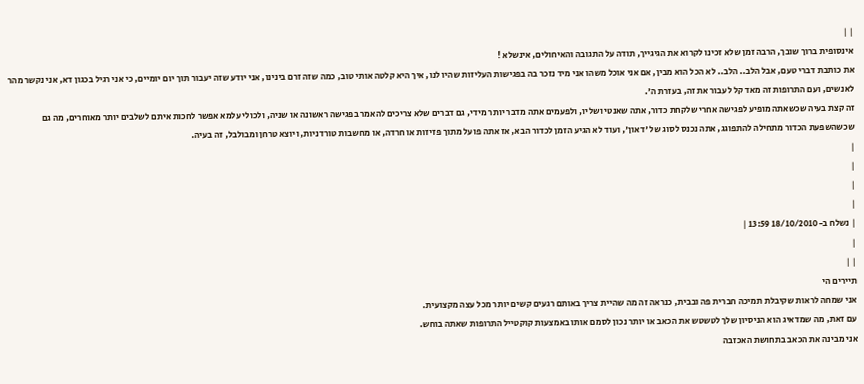| |
אינסופית ברוך שובך, הרבה זמן שלא זכינו לקרוא את הגיגייך, תודה על התגובה והאיחולים, אינשלא !
את כותבת דברי טעם, אבל הלב.. הלב.. לא הכל הוא מבין, אם אני אוכל משהו אני מיד נזכר בה בפגישות העליזות שהיו לנו, איך היא קלטה אותי טוב, כמה שזה זרם בינינו, אני יודע שזה יעבור תוך יום יומיים, כי אני רגיל בכגון דא, אני נקשר מהר לאנשים, ועם התרופות זה מאד קל לעבור את זה, בעזרת ה'.
זה קצת בעיה שכשאתה מופיע לפגישה אחרי שלקחת כדור, אתה שאנטי ושליו, ולפעמים אתה מדבר יותר מידי, גם דברים שלא צריכים להאמר בפגישה ראשונה או שניה, ולכולי עלמא אפשר לחכות איתם לשלבים יותר מאוחרים, מה גם שכשהשפעת הכדור מתחילה להתפוגג, אתה נכנס לסוג של 'דאון', ועוד לא הגיע הזמן לכדור הבא, אז אתה פועל מתוך פזיזות או חרדה, או מחשבות טורדניות, ויוצא טרחן ומבולבל, זה בעיה.
|
|
|
|
| נשלח ב-18/10/2010 13:59 |
|
| |
תיירים הי
אני שמחה לראות שקיבלת תמיכה חברית פה ובבית, כנראה זה מה שהיית צריך באותם רגעים קשים יותר מכל עצה מקצועית.
עם זאת, מה שמדאיג הוא הניסיון שלך לטשטש את הכאב או יותר נכון לסמם אותו באמצעות קוקטייל התרופות שאתה בוחש.
אני מבינה את הכאב בתחושת האכזבה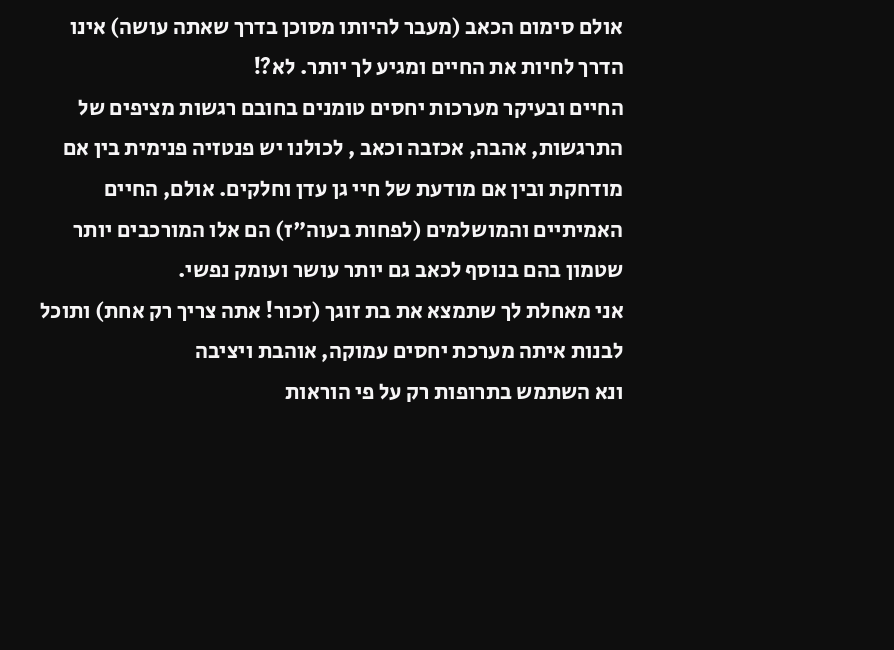אולם סימום הכאב (מעבר להיותו מסוכן בדרך שאתה עושה) אינו הדרך לחיות את החיים ומגיע לך יותר. לא?!
החיים ובעיקר מערכות יחסים טומנים בחובם רגשות מציפים של התרגשות, אהבה, אכזבה וכאב , לכולנו יש פנטזיה פנימית בין אם מודחקת ובין אם מודעת של חיי גן עדן וחלקים. אולם, החיים האמיתיים והמושלמים (לפחות בעוה"ז) הם אלו המורכבים יותר שטמון בהם בנוסף לכאב גם יותר עושר ועומק נפשי.
אני מאחלת לך שתמצא את בת זוגך (זכור! אתה צריך רק אחת) ותוכל לבנות איתה מערכת יחסים עמוקה, אוהבת ויציבה
ונא השתמש בתרופות רק על פי הוראות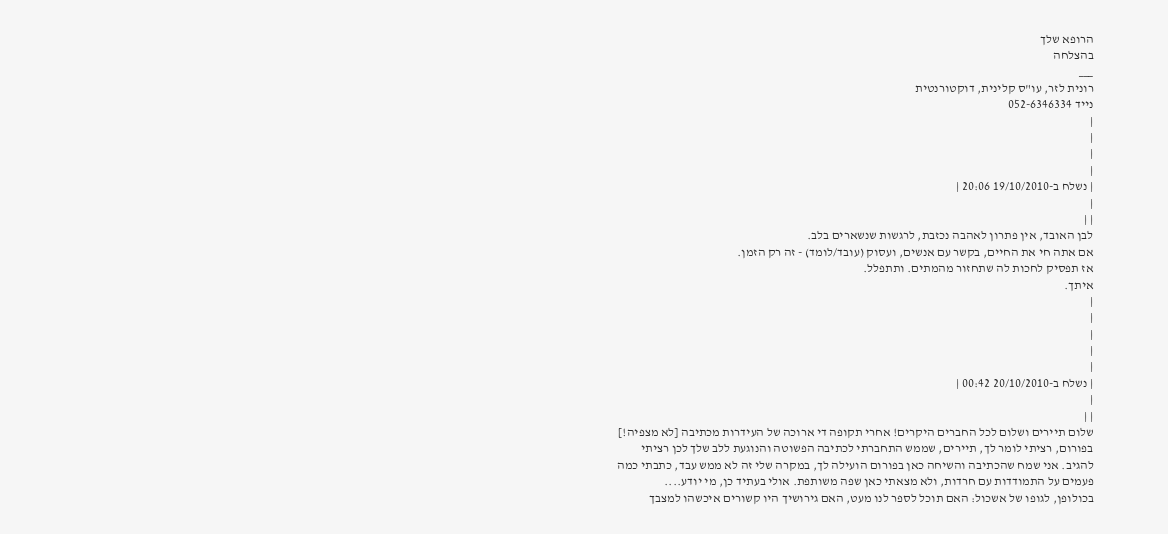הרופא שלך
בהצלחה
___
רונית לזר, עו"ס קלינית, דוקטורנטית
נייד 052-6346334
|
|
|
|
| נשלח ב-19/10/2010 20:06 |
|
| |
לבן האובד, אין פתרון לאהבה נכזבת, לרגשות שנשארים בלב.
אם אתה חי את החיים, בקשר עם אנשים, ועסוק (עובד/לומד) - זה רק הזמן.
אז תפסיק לחכות לה שתחזור מהמתים. ותתפלל.
איתך.
|
|
|
|
|
| נשלח ב-20/10/2010 00:42 |
|
| |
שלום תיירים ושלום לכל החברים היקרים! אחרי תקופה די ארוכה של העידרות מכתיבה [לא מצפיה!] בפורום, רציתי לומר לך, תיירים, שממש התחברתי לכתיבה הפשוטה והנוגעת ללב שלך לכן רציתי להגיב. אני שמח שהכתיבה והשיחה כאן בפורום הועילה לך, במקרה שלי זה לא ממש עבד, כתבתי כמה פעמים על התמודדות עם חרדות, ולא מצאתי כאן שפה משותפת. אולי בעתיד כן, מי יודע....
בכולופן, לגופו של אשכול: האם תוכל לספר לנו מעט, האם גירושיך היו קשורים איכשהו למצבך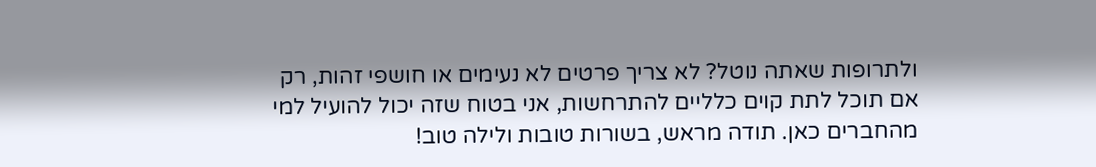ולתרופות שאתה נוטל? לא צריך פרטים לא נעימים או חושפי זהות, רק אם תוכל לתת קוים כלליים להתרחשות, אני בטוח שזה יכול להועיל למי מהחברים כאן. תודה מראש, בשורות טובות ולילה טוב!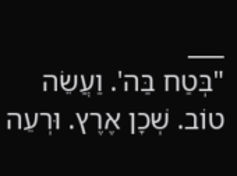___
"בְּטַח בַּה'. וַעֲשֵׂה טוֹב. שְׁכָן אֶרֶץ. וּרְעֵה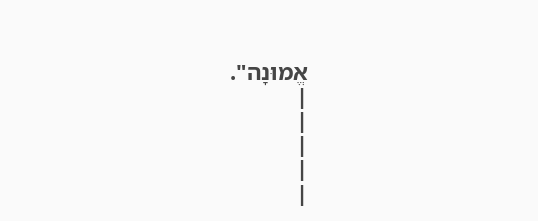אֱמוּנָה".
|
|
|
|
|